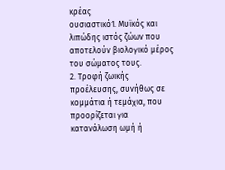κρέας
ουσιαστικό1. Μυϊκός και λιπώδης ιστός ζώων που αποτελούν βιολογικό μέρος του σώματος τους.
2. Τροφή ζωικής προέλευσης, συνήθως σε κομμάτια ή τεμάχια, που προορίζεται για κατανάλωση ωμή ή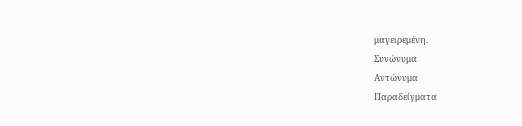μαγειρεμένη.
Συνώνυμα
Αντώνυμα
Παραδείγματα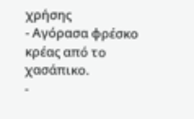χρήσης
- Αγόρασα φρέσκο κρέας από το χασάπικο.
-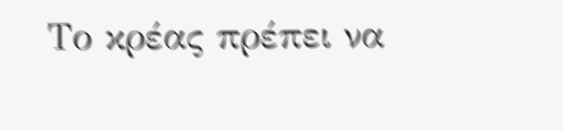Το κρέας πρέπει να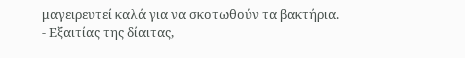μαγειρευτεί καλά για να σκοτωθούν τα βακτήρια.
- Εξαιτίας της δίαιτας,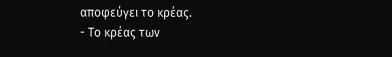αποφεύγει το κρέας.
- Το κρέας των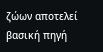ζώων αποτελεί βασική πηγή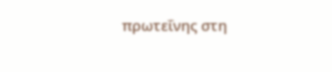πρωτεΐνης στη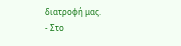διατροφή μας.
- Στο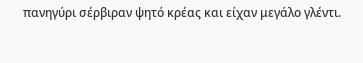πανηγύρι σέρβιραν ψητό κρέας και είχαν μεγάλο γλέντι.